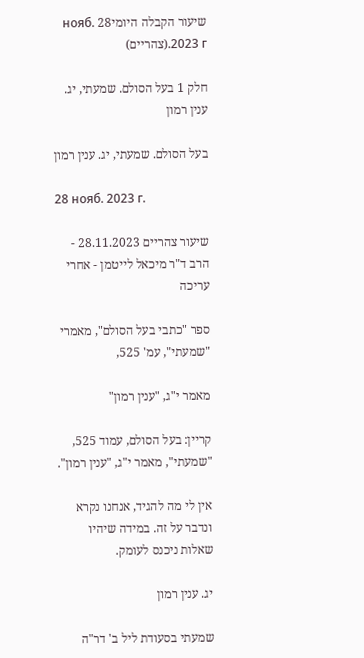שיעור הקבלה היומי28 нояб. 2023 г.(צהריים)

חלק 1 בעל הסולם. שמעתי, יג. ענין רמון

בעל הסולם. שמעתי, יג. ענין רמון

28 нояб. 2023 г.

שיעור צהריים 28.11.2023 - הרב ד"ר מיכאל לייטמן - אחרי עריכה

ספר "כתבי בעל הסולם", מאמרי "שמעתי", עמ' 525,

מאמר י"ג, "ענין רמון"

קריין: בעל הסולם, עמוד 525, "שמעתי", מאמר י"ג, "ענין רמון".

אין לי מה להגיד, אנחנו נקרא ונדבר על זה. במידה שיהיו שאלות ניכנס לעומק.

יג. ענין רמון

שמעתי בסעודת ליל ב' דר"ה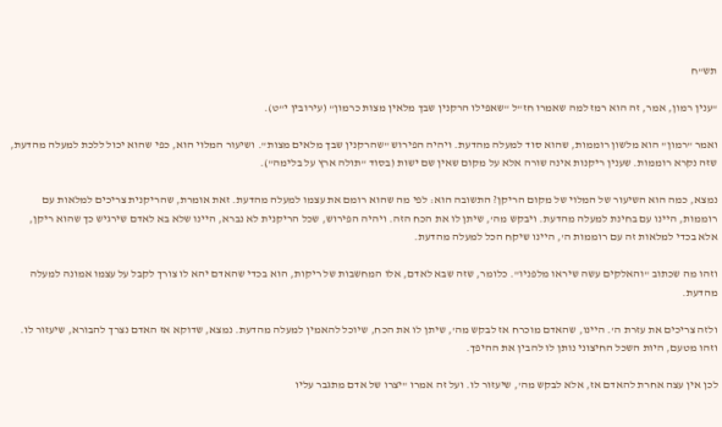תש"ח

"ענין רמון, אמר, זה הוא רמז למה שאמרו חז"ל "שאפילו הרקנין שבך מלאין מצות כרמון" (עירובין י"ט).

ואמר "רמון" הוא מלשון רוממות, שהוא סוד למעלה מהדעת. ויהיה הפירוש "שהרקנין שבך מלאים מצות". ושיעור המלוי הוא, כפי שהוא יכול ללכת למעלה מהדעת, שזה נקרא רוממות. שענין ריקנות אינה שורה אלא על מקום שאין שם ישות (בסוד "תולה ארץ על בלימה").

נמצא, כמה הוא השיעור של המלוי של מקום הריקן? התשובה הוא: לפי מה שהוא רומם את עצמו למעלה מהדעת. זאת אומרת, שהריקנית צריכים למלאות עם רוממות, היינו עם בחינת למעלה מהדעת. ויבקש מה', שיתן לו את הכח הזה. ויהיה הפירוש, שכל הריקנית לא נברא, היינו שלא בא לאדם שירגיש כך שהוא ריקן, אלא בכדי למלאות זה עם רוממות ה', היינו שיקח הכל למעלה מהדעת.

וזהו מה שכתוב "והאלקים עשה שיראו מלפניו". כלומר, שזה שבא לאדם, אלו המחשבות של ריקות, הוא בכדי שהאדם יהא לו צורך לקבל על עצמו אמונה למעלה מהדעת.

ולזה צריכים את עזרת ה'. היינו, שהאדם מוכרח אז לבקש מה', שיתן לו את הכח, שיוכל להאמין למעלה מהדעת. נמצא, שדוקא אז האדם נצרך להבורא, שיעזור לו. וזהו מטעם, היות השכל החיצוני נותן לו להבין את ההיפך.

לכן אין עצה אחרת להאדם אז, אלא לבקש מה', שיעזור לו. ועל זה אמרו "יצרו של אדם מתגבר עליו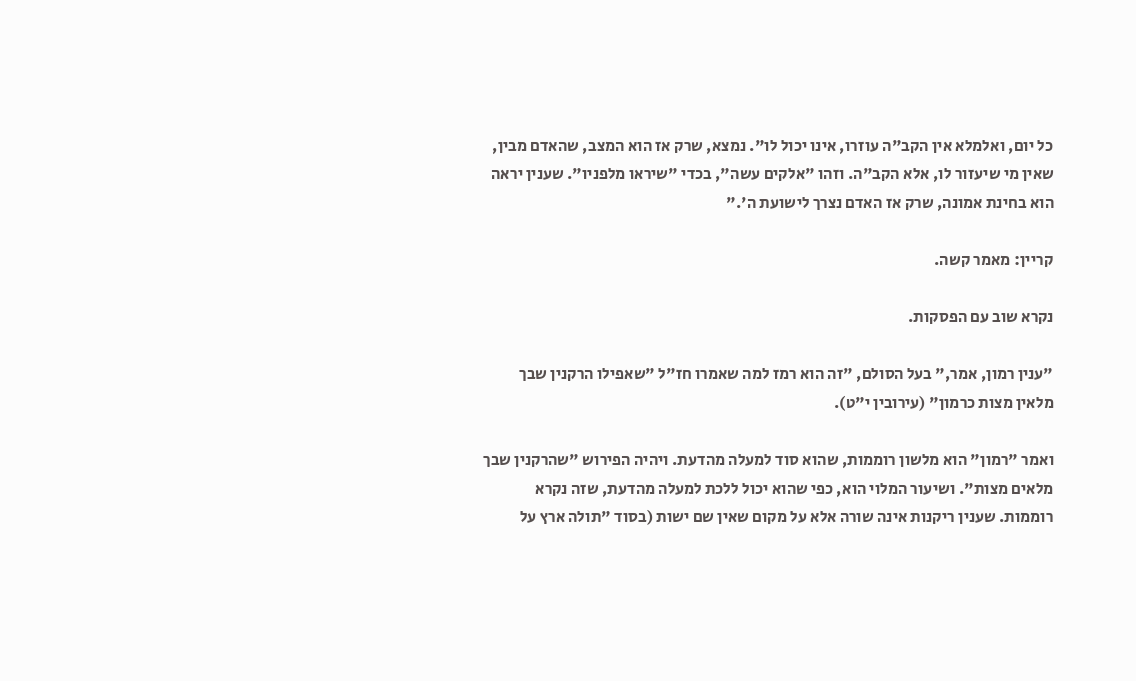כל יום, ואלמלא אין הקב"ה עוזרו, אינו יכול לו". נמצא, שרק אז הוא המצב, שהאדם מבין, שאין מי שיעזור לו, אלא הקב"ה. וזהו "אלקים עשה", בכדי "שיראו מלפניו". שענין יראה הוא בחינת אמונה, שרק אז האדם נצרך לישועת ה'."

קריין: מאמר קשה.

נקרא שוב עם הפסקות.

"ענין רמון, אמר," בעל הסולם, "זה הוא רמז למה שאמרו חז"ל "שאפילו הרקנין שבך מלאין מצות כרמון" (עירובין י"ט).

ואמר "רמון" הוא מלשון רוממות, שהוא סוד למעלה מהדעת. ויהיה הפירוש "שהרקנין שבך מלאים מצות". ושיעור המלוי הוא, כפי שהוא יכול ללכת למעלה מהדעת, שזה נקרא רוממות. שענין ריקנות אינה שורה אלא על מקום שאין שם ישות (בסוד "תולה ארץ על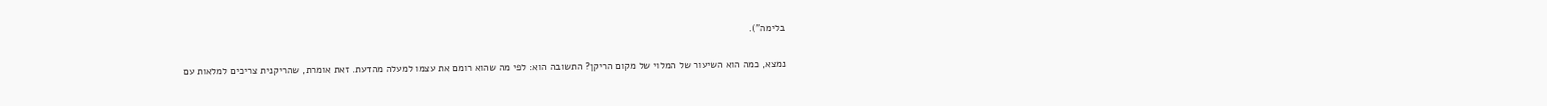בלימה").

נמצא, כמה הוא השיעור של המלוי של מקום הריקן? התשובה הוא: לפי מה שהוא רומם את עצמו למעלה מהדעת. זאת אומרת, שהריקנית צריכים למלאות עם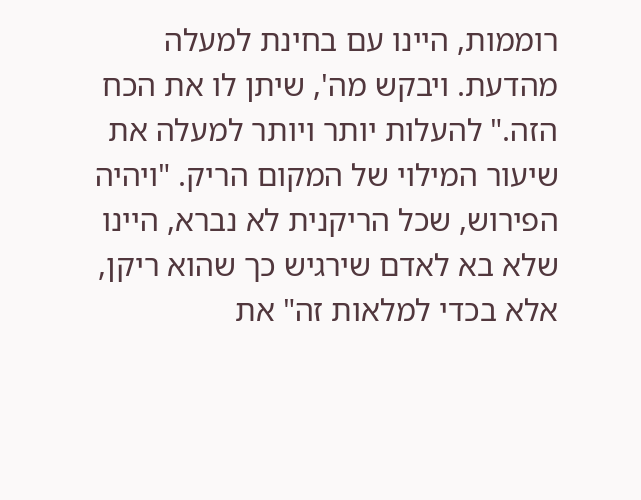רוממות, היינו עם בחינת למעלה מהדעת. ויבקש מה', שיתן לו את הכח הזה." להעלות יותר ויותר למעלה את שיעור המילוי של המקום הריק. "ויהיה הפירוש, שכל הריקנית לא נברא, היינו שלא בא לאדם שירגיש כך שהוא ריקן, אלא בכדי למלאות זה" את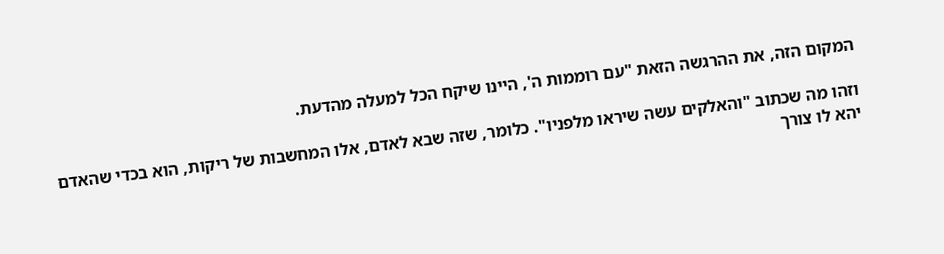המקום הזה, את ההרגשה הזאת "עם רוממות ה', היינו שיקח הכל למעלה מהדעת.

וזהו מה שכתוב "והאלקים עשה שיראו מלפניו". כלומר, שזה שבא לאדם, אלו המחשבות של ריקות, הוא בכדי שהאדם יהא לו צורך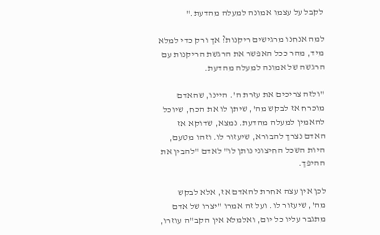לקבל על עצמו אמונה למעלה מהדעת."

למה אנחנו מרגישים ריקנות? אך ורק כדי למלא מיד, מהר ככל האפשר את הרגשת הריקנות עם הרגשה של אמונה למעלה מהדעת.

"ולזה צריכים את עזרת ה'. היינו, שהאדם מוכרח אז לבקש מה', שיתן לו את הכח, שיוכל להאמין למעלה מהדעת. נמצא, שדוקא אז האדם נצרך להבורא, שיעזור לו. וזהו מטעם, היות השכל החיצוני נותן לו" לאדם "להבין את ההיפך.

לכן אין עצה אחרת להאדם אז, אלא לבקש מה', שיעזור לו. ועל זה אמרו "יצרו של אדם מתגבר עליו כל יום, ואלמלא אין הקב"ה עוזרו,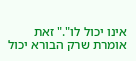אינו יכול לו"." זאת אומרת שרק הבורא יכול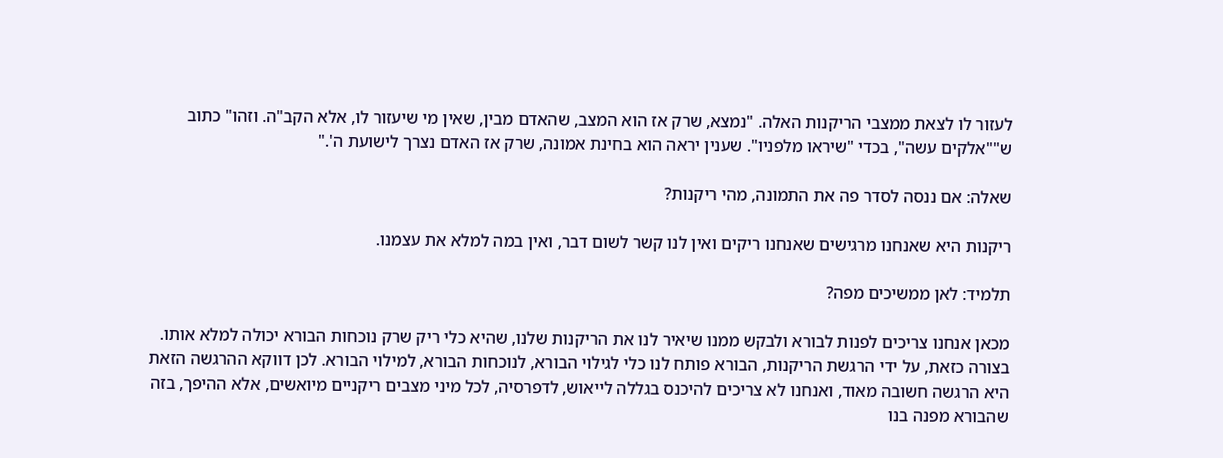לעזור לו לצאת ממצבי הריקנות האלה. "נמצא, שרק אז הוא המצב, שהאדם מבין, שאין מי שיעזור לו, אלא הקב"ה. וזהו" כתוב ש""אלקים עשה", בכדי "שיראו מלפניו". שענין יראה הוא בחינת אמונה, שרק אז האדם נצרך לישועת ה'."

שאלה: אם ננסה לסדר פה את התמונה, מהי ריקנות?

ריקנות היא שאנחנו מרגישים שאנחנו ריקים ואין לנו קשר לשום דבר, ואין במה למלא את עצמנו.

תלמיד: לאן ממשיכים מפה?

מכאן אנחנו צריכים לפנות לבורא ולבקש ממנו שיאיר לנו את הריקנות שלנו, שהיא כלי ריק שרק נוכחות הבורא יכולה למלא אותו. בצורה כזאת, על ידי הרגשת הריקנות, הבורא פותח לנו כלי לגילוי הבורא, לנוכחות הבורא, למילוי הבורא. לכן דווקא ההרגשה הזאת היא הרגשה חשובה מאוד, ואנחנו לא צריכים להיכנס בגללה לייאוש, לדפרסיה, לכל מיני מצבים ריקניים מיואשים, אלא ההיפך, בזה שהבורא מפנה בנו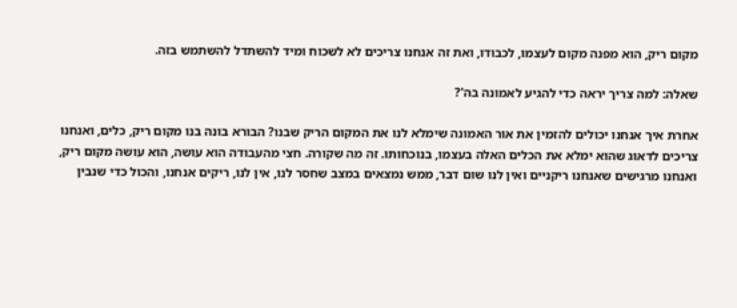מקום ריק, הוא מפנה מקום לעצמו, לכבודו, ואת זה אנחנו צריכים לא לשכוח ומיד להשתדל להשתמש בזה.

שאלה: למה צריך יראה כדי להגיע לאמונה בה'?

אחרת איך אנחנו יכולים להזמין את אור האמונה שימלא לנו את המקום הריק שבנו? הבורא בונה בנו מקום ריק, כלים, ואנחנו צריכים לדאוג שהוא ימלא את הכלים האלה בעצמו, בנוכחותו. זה מה שקורה. חצי מהעבודה הוא עושה, הוא עושה מקום ריק, ואנחנו מרגישים שאנחנו ריקניים ואין לנו שום דבר, ממש נמצאים במצב שחסר לנו, אין לנו, ריקים אנחנו, והכול כדי שנבין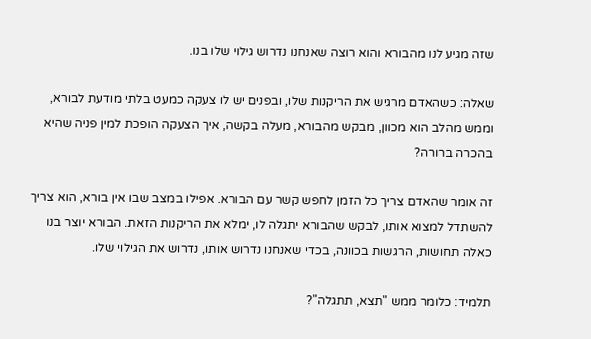שזה מגיע לנו מהבורא והוא רוצה שאנחנו נדרוש גילוי שלו בנו.

שאלה: כשהאדם מרגיש את הריקנות שלו, ובפנים יש לו צעקה כמעט בלתי מודעת לבורא, וממש מהלב הוא מכוון, מבקש מהבורא, מעלה בקשה, איך הצעקה הופכת למין פניה שהיא בהכרה ברורה?

זה אומר שהאדם צריך כל הזמן לחפש קשר עם הבורא. אפילו במצב שבו אין בורא, הוא צריך להשתדל למצוא אותו, לבקש שהבורא יתגלה לו, ימלא את הריקנות הזאת. הבורא יוצר בנו כאלה תחושות, הרגשות בכוונה, בכדי שאנחנו נדרוש אותו, נדרוש את הגילוי שלו.

תלמיד: כלומר ממש "תצא, תתגלה"?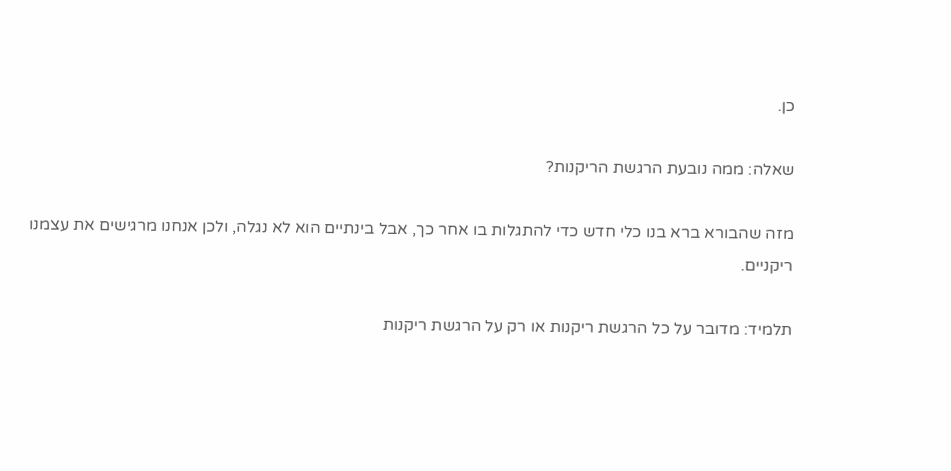כן.

שאלה: ממה נובעת הרגשת הריקנות?

מזה שהבורא ברא בנו כלי חדש כדי להתגלות בו אחר כך, אבל בינתיים הוא לא נגלה, ולכן אנחנו מרגישים את עצמנו ריקניים.

תלמיד: מדובר על כל הרגשת ריקנות או רק על הרגשת ריקנות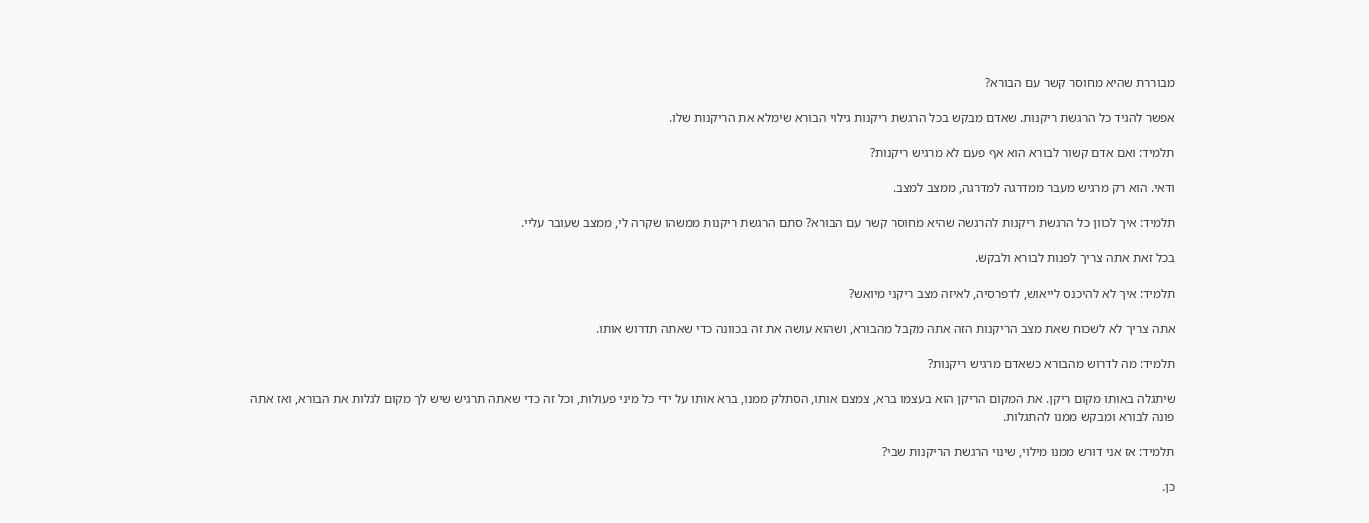מבוררת שהיא מחוסר קשר עם הבורא?

אפשר להגיד כל הרגשת ריקנות. שאדם מבקש בכל הרגשת ריקנות גילוי הבורא שימלא את הריקנות שלו.

תלמיד: ואם אדם קשור לבורא הוא אף פעם לא מרגיש ריקנות?

ודאי. הוא רק מרגיש מעבר ממדרגה למדרגה, ממצב למצב.

תלמיד: איך לכוון כל הרגשת ריקנות להרגשה שהיא מחוסר קשר עם הבורא? סתם הרגשת ריקנות ממשהו שקרה לי, ממצב שעובר עליי.

בכל זאת אתה צריך לפנות לבורא ולבקש.

תלמיד: איך לא להיכנס לייאוש, לדפרסיה, לאיזה מצב ריקני מיואש?

אתה צריך לא לשכוח שאת מצב הריקנות הזה אתה מקבל מהבורא, ושהוא עושה את זה בכוונה כדי שאתה תדרוש אותו.

תלמיד: מה לדרוש מהבורא כשאדם מרגיש ריקנות?

שיתגלה באותו מקום ריקן. את המקום הריקן הוא בעצמו ברא, צמצם אותו, הסתלק ממנו, ברא אותו על ידי כל מיני פעולות, וכל זה כדי שאתה תרגיש שיש לך מקום לגלות את הבורא, ואז אתה פונה לבורא ומבקש ממנו להתגלות.

תלמיד: אז אני דורש ממנו מילוי, שינוי הרגשת הריקנות שבי?

כן.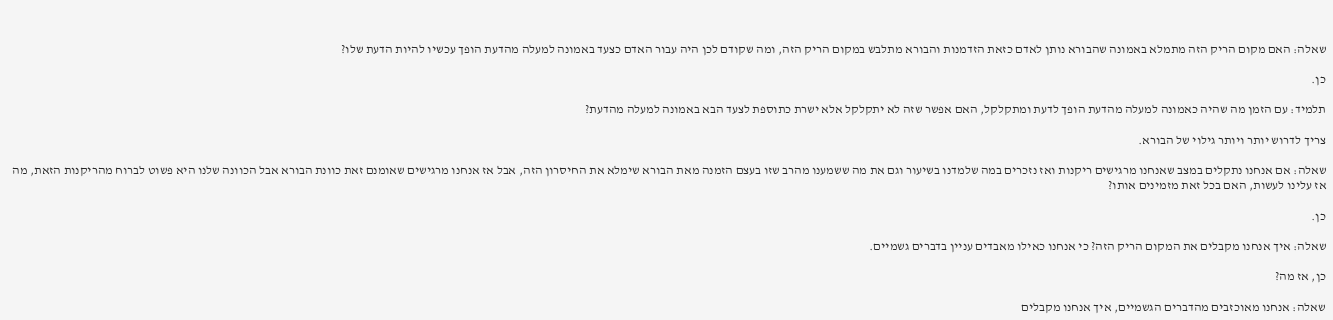שאלה: האם מקום הריק הזה מתמלא באמונה שהבורא נותן לאדם כזאת הזדמנות והבורא מתלבש במקום הריק הזה, ומה שקודם לכן היה עבור האדם כצעד באמונה למעלה מהדעת הופך עכשיו להיות הדעת שלו?

כן.

תלמיד: עם הזמן מה שהיה כאמונה למעלה מהדעת הופך לדעת ומתקלקל, האם אפשר שזה לא יתקלקל אלא ישרת כתוספת לצעד הבא באמונה למעלה מהדעת?

צריך לדרוש יותר ויותר גילוי של הבורא.

שאלה: אם אנחנו נתקלים במצב שאנחנו מרגישים ריקנות ואז נזכרים במה שלמדנו בשיעור וגם את מה ששמענו מהרב שזו בעצם הזמנה מאת הבורא שימלא את החיסרון הזה, אבל אז אנחנו מרגישים שאומנם זאת כוונת הבורא אבל הכוונה שלנו היא פשוט לברוח מהריקנות הזאת, מה אז עלינו לעשות, האם בכל זאת מזמינים אותו?

כן.

שאלה: איך אנחנו מקבלים את המקום הריק הזה? כי אנחנו כאילו מאבדים עניין בדברים גשמיים.

כן, אז מה?

שאלה: אנחנו מאוכזבים מהדברים הגשמיים, איך אנחנו מקבלים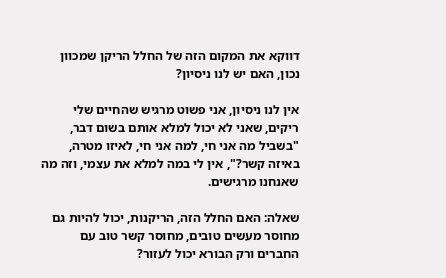דווקא את המקום הזה של החלל הריקן שמכוון נכון, האם יש לנו ניסיון?

אין לנו ניסיון, אני פשוט מרגיש שהחיים שלי ריקים, שאני לא יכול למלא אותם בשום דבר, "בשביל מה אני חי, למה אני חי, לאיזו מטרה, באיזה קשר?", אין לי במה למלא את עצמי, וזה מה שאנחנו מרגישים.

שאלה: האם החלל הזה, הריקנות, יכול להיות גם מחוסר מעשים טובים, מחוסר קשר טוב עם החברים ורק הבורא יכול לעזור?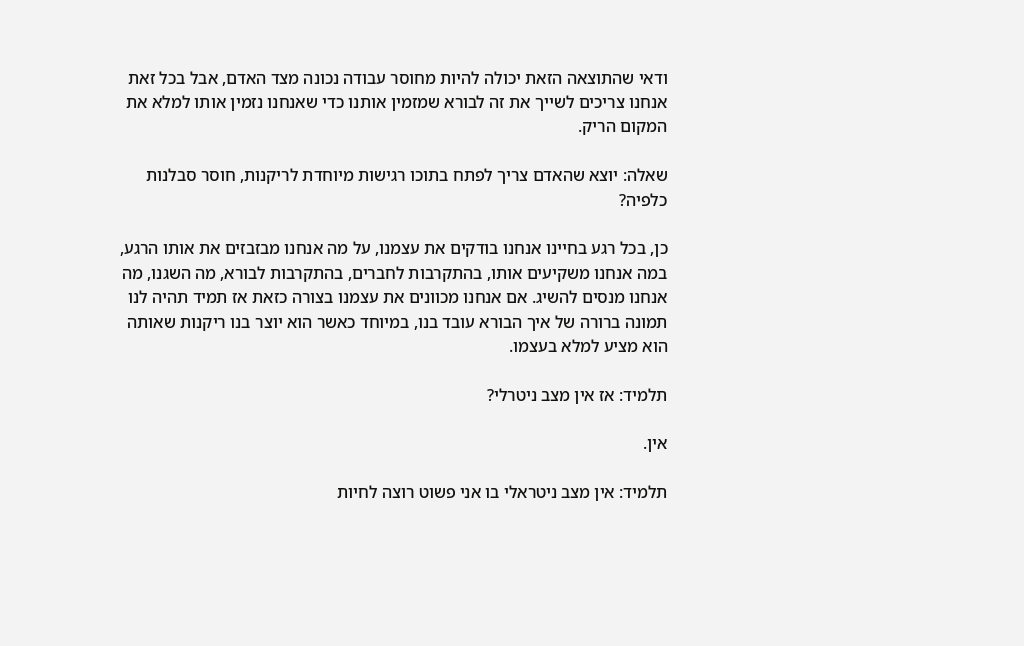ודאי שהתוצאה הזאת יכולה להיות מחוסר עבודה נכונה מצד האדם, אבל בכל זאת אנחנו צריכים לשייך את זה לבורא שמזמין אותנו כדי שאנחנו נזמין אותו למלא את המקום הריק.

שאלה: יוצא שהאדם צריך לפתח בתוכו רגישות מיוחדת לריקנות, חוסר סבלנות כלפיה?

כן, בכל רגע בחיינו אנחנו בודקים את עצמנו, על מה אנחנו מבזבזים את אותו הרגע, במה אנחנו משקיעים אותו, בהתקרבות לחברים, בהתקרבות לבורא, מה השגנו, מה אנחנו מנסים להשיג. אם אנחנו מכוונים את עצמנו בצורה כזאת אז תמיד תהיה לנו תמונה ברורה של איך הבורא עובד בנו, במיוחד כאשר הוא יוצר בנו ריקנות שאותה הוא מציע למלא בעצמו.

תלמיד: אז אין מצב ניטרלי?

אין.

תלמיד: אין מצב ניטראלי בו אני פשוט רוצה לחיות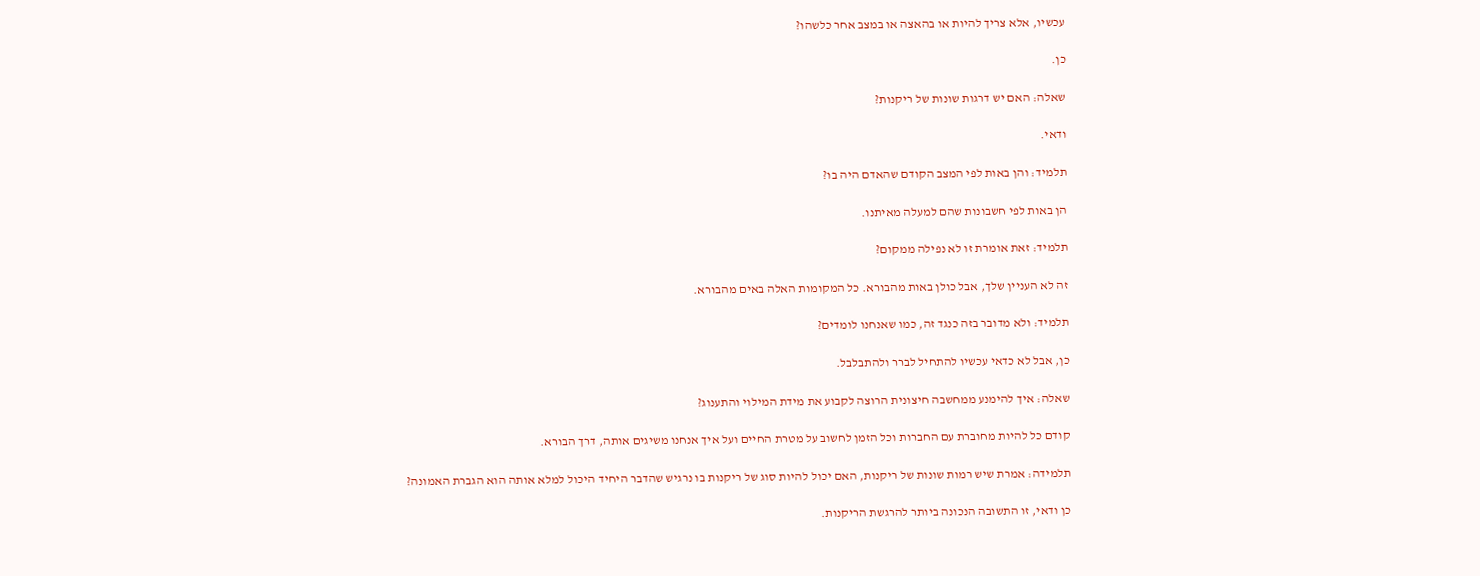עכשיו, אלא צריך להיות או בהאצה או במצב אחר כלשהו?

כן.

שאלה: האם יש דרגות שונות של ריקנות?

ודאי.

תלמיד: והן באות לפי המצב הקודם שהאדם היה בו?

הן באות לפי חשבונות שהם למעלה מאיתנו.

תלמיד: זאת אומרת זו לא נפילה ממקום?

זה לא העניין שלך, אבל כולן באות מהבורא. כל המקומות האלה באים מהבורא.

תלמיד: ולא מדובר בזה כנגד זה, כמו שאנחנו לומדים?

כן, אבל לא כדאי עכשיו להתחיל לברר ולהתבלבל.

שאלה: איך להימנע ממחשבה חיצונית הרוצה לקבוע את מידת המילוי והתענוג?

קודם כל להיות מחוברת עם החברות וכל הזמן לחשוב על מטרת החיים ועל איך אנחנו משיגים אותה, דרך הבורא.

תלמידה: אמרת שיש רמות שונות של ריקנות, האם יכול להיות סוג של ריקנות בו נרגיש שהדבר היחיד היכול למלא אותה הוא הגברת האמונה?

כן ודאי, זו התשובה הנכונה ביותר להרגשת הריקנות.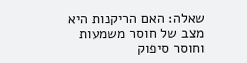שאלה: האם הריקנות היא מצב של חוסר משמעות וחוסר סיפוק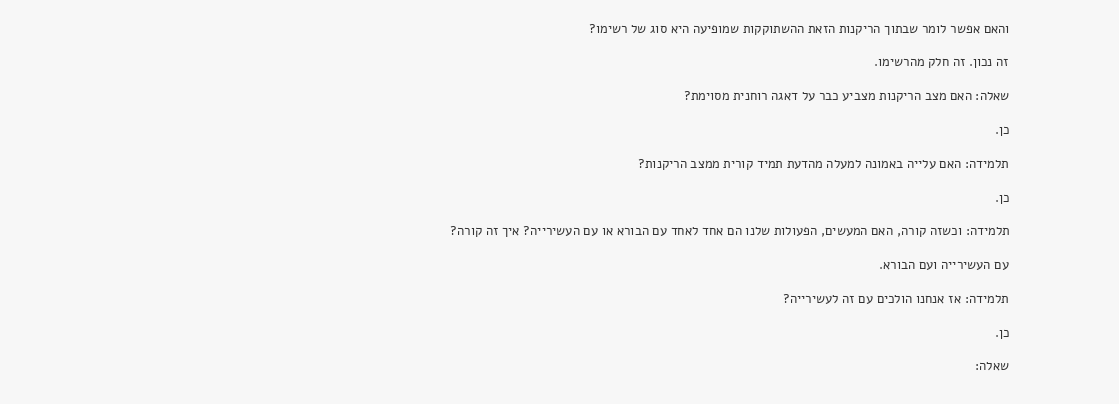והאם אפשר לומר שבתוך הריקנות הזאת ההשתוקקות שמופיעה היא סוג של רשימו?

זה נכון. זה חלק מהרשימו.

שאלה: האם מצב הריקנות מצביע כבר על דאגה רוחנית מסוימת?

כן.

תלמידה: האם עלייה באמונה למעלה מהדעת תמיד קורית ממצב הריקנות?

כן.

תלמידה: וכשזה קורה, האם המעשים, הפעולות שלנו הם אחד לאחד עם הבורא או עם העשירייה? איך זה קורה?

עם העשירייה ועם הבורא.

תלמידה: אז אנחנו הולכים עם זה לעשירייה?

כן.

שאלה: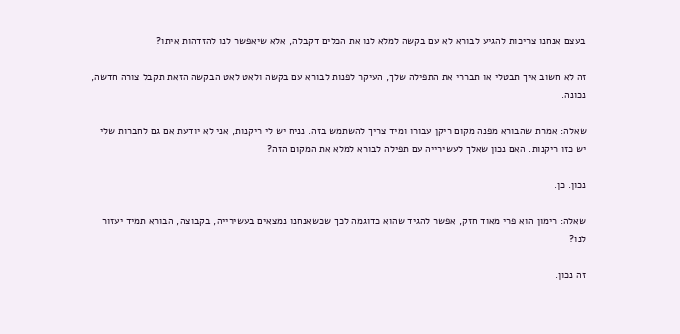בעצם אנחנו צריכות להגיע לבורא לא עם בקשה למלא לנו את הכלים דקבלה, אלא שיאפשר לנו להזדהות איתו?

זה לא חשוב איך תבטלי או תבררי את התפילה שלך, העיקר לפנות לבורא עם בקשה ולאט לאט הבקשה הזאת תקבל צורה חדשה, נכונה.

שאלה: אמרת שהבורא מפנה מקום ריקן עבורו ומיד צריך להשתמש בזה. נניח יש לי ריקנות, אני לא יודעת אם גם לחברות שלי יש כזו ריקנות. האם נכון שאלך לעשירייה עם תפילה לבורא למלא את המקום הזה?

נכון. כן.

שאלה: רימון הוא פרי מאוד חזק, אפשר להגיד שהוא כדוגמה לכך שכשאנחנו נמצאים בעשירייה, בקבוצה, הבורא תמיד יעזור לנו?

זה נכון.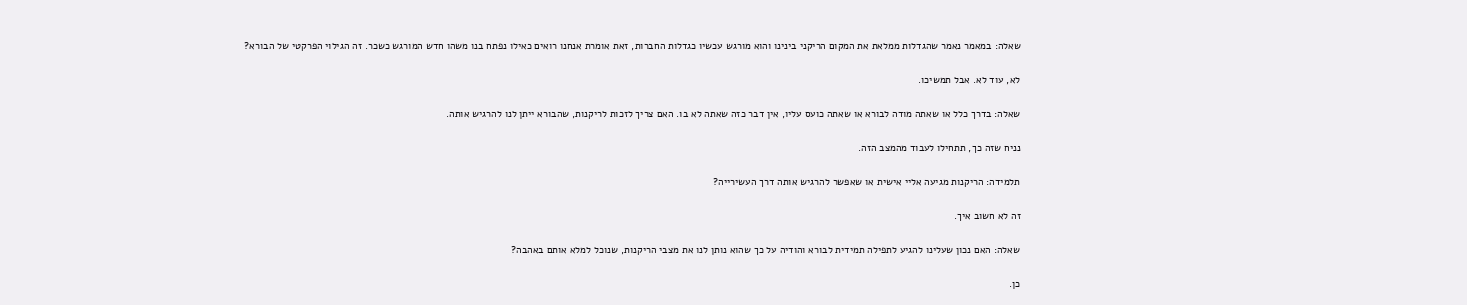שאלה: במאמר נאמר שהגדלות ממלאת את המקום הריקני בינינו והוא מורגש עכשיו כגדלות החברות, זאת אומרת אנחנו רואים כאילו נפתח בנו משהו חדש המורגש כשכר. זה הגילוי הפרקטי של הבורא?

לא, עוד לא. אבל תמשיכו.

שאלה: בדרך כלל או שאתה מודה לבורא או שאתה כועס עליו, אין דבר כזה שאתה לא בו. האם צריך לזכות לריקנות, שהבורא ייתן לנו להרגיש אותה.

נניח שזה כך, תתחילו לעבוד מהמצב הזה.

תלמידה: הריקנות מגיעה אליי אישית או שאפשר להרגיש אותה דרך העשירייה?

זה לא חשוב איך.

שאלה: האם נכון שעלינו להגיע לתפילה תמידית לבורא והודיה על כך שהוא נותן לנו את מצבי הריקנות, שנוכל למלא אותם באהבה?

כן.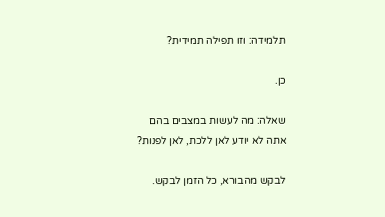תלמידה: וזו תפילה תמידית?

כן.

שאלה: מה לעשות במצבים בהם אתה לא יודע לאן ללכת, לאן לפנות?

לבקש מהבורא, כל הזמן לבקש.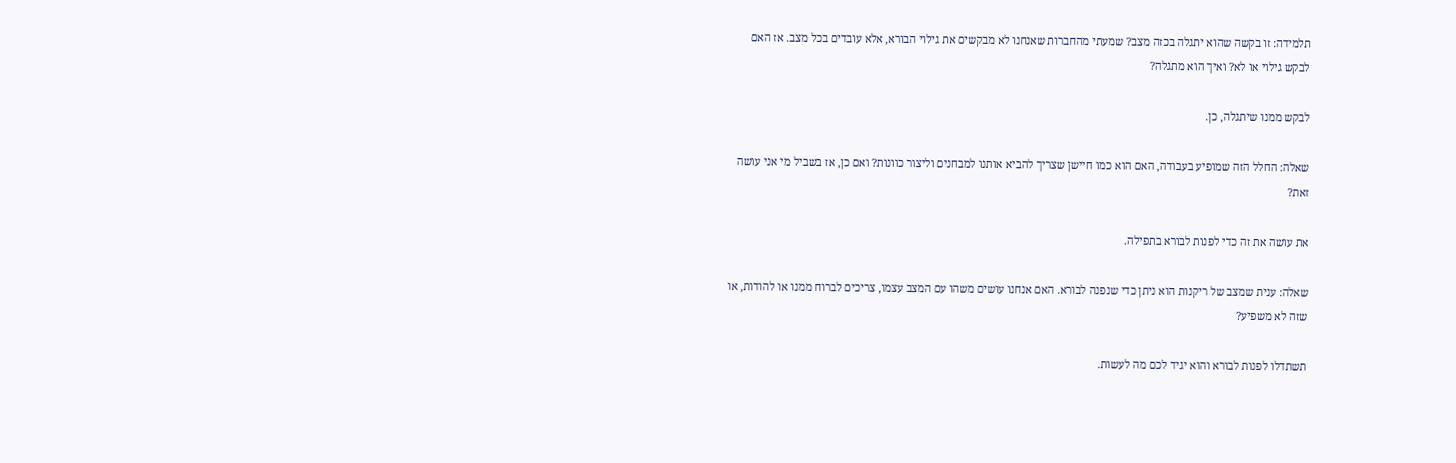תלמידה: זו בקשה שהוא יתגלה בכזה מצב? שמעתי מהחברות שאנחנו לא מבקשים את גילוי הבורא, אלא עובדים בכל מצב. אז האם לבקש גילוי או לא? ואיך הוא מתגלה?

לבקש ממנו שיתגלה, כן.

שאלה: החלל הזה שמופיע בעבודה, האם הוא כמו חיישן שצריך להביא אותנו למבחנים וליצור כוונות? ואם כן, אז בשביל מי אני עושה זאת?

את עושה את זה כדי לפנות לבורא בתפילה.

שאלה: ענית שמצב של ריקנות הוא ניתן כדי שנפנה לבורא. האם אנחנו עושים משהו עם המצב עצמו, צריכים לברוח ממנו או להודות, או שזה לא משפיע?

תשתדלו לפנות לבורא והוא יגיד לכם מה לעשות.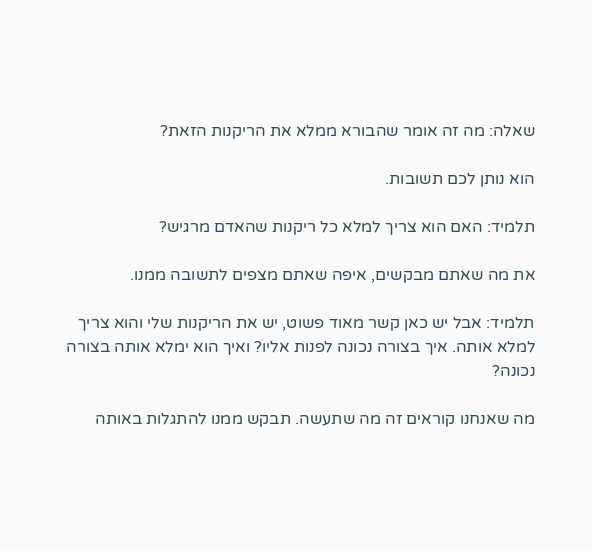שאלה: מה זה אומר שהבורא ממלא את הריקנות הזאת?

הוא נותן לכם תשובות.

תלמיד: האם הוא צריך למלא כל ריקנות שהאדם מרגיש?

את מה שאתם מבקשים, איפה שאתם מצפים לתשובה ממנו.

תלמיד: אבל יש כאן קשר מאוד פשוט, יש את הריקנות שלי והוא צריך למלא אותה. איך בצורה נכונה לפנות אליו? ואיך הוא ימלא אותה בצורה נכונה?

מה שאנחנו קוראים זה מה שתעשה. תבקש ממנו להתגלות באותה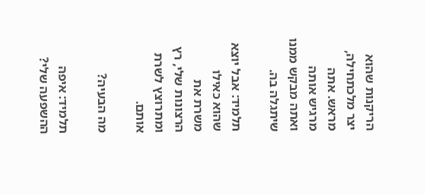הריקנות שהוא יצר מלכתחילה, מראש. אתה מרגיש אותה ואתה מבקש ממנו שיתגלה בה.

תלמיד: אבל יוצא שהוא כאילו משרת את הרצונות שלי, רץ ומתרוצץ לשרת אותם.

מה הבעיה?

תלמיד: איפה ההשפעה שלי?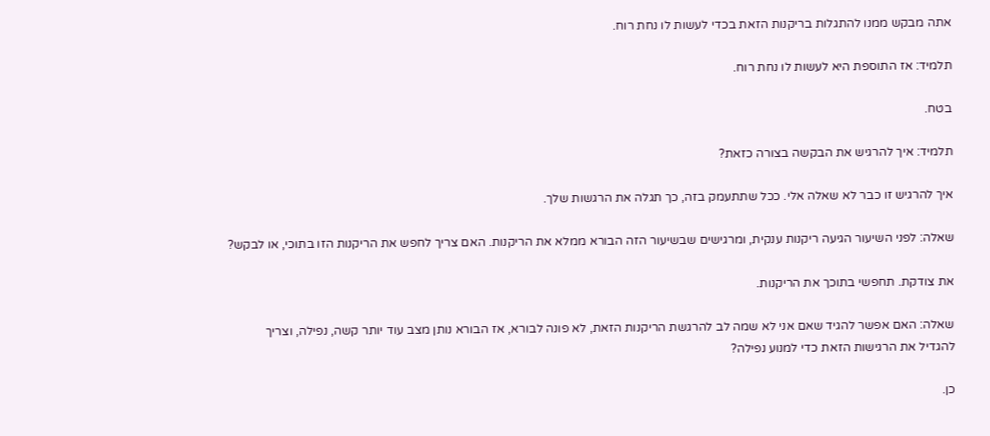אתה מבקש ממנו להתגלות בריקנות הזאת בכדי לעשות לו נחת רוח.

תלמיד: אז התוספת היא לעשות לו נחת רוח.

בטח.

תלמיד: איך להרגיש את הבקשה בצורה כזאת?

איך להרגיש זו כבר לא שאלה אלי. ככל שתתעמק בזה, כך תגלה את הרגשות שלך.

שאלה: לפני השיעור הגיעה ריקנות ענקית, ומרגישים שבשיעור הזה הבורא ממלא את הריקנות. האם צריך לחפש את הריקנות הזו בתוכי, או לבקש?

את צודקת. תחפשי בתוכך את הריקנות.

שאלה: האם אפשר להגיד שאם אני לא שמה לב להרגשת הריקנות הזאת, לא פונה לבורא, אז הבורא נותן מצב עוד יותר קשה, נפילה, וצריך להגדיל את הרגישות הזאת כדי למנוע נפילה?

כן.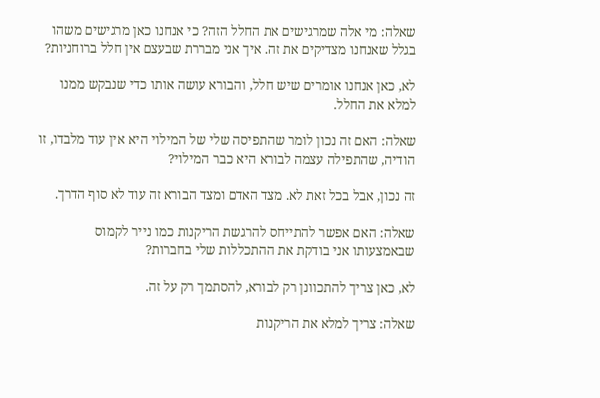שאלה: מי אלה שמרגישים את החלל הזה? כי אנחנו כאן מרגישים משהו בגלל שאנחנו מצדיקים את זה. איך אני מבררת שבעצם אין חלל ברוחניות?

לא, כאן אנחנו אומרים שיש חלל, והבורא עושה אותו כדי שנבקש ממנו למלא את החלל.

שאלה: האם זה נכון לומר שהתפיסה שלי של המילוי היא אין עוד מלבדו, זו הודיה, שהתפילה עצמה לבורא היא כבר המילוי?

זה נכון, אבל בכל זאת לא. מצד האדם ומצד הבורא זה עוד לא סוף הדרך.

שאלה: האם אפשר להתייחס להרגשת הריקנות כמו נייר לקמוס שבאמצעותו אני בודקת את ההתכללות שלי בחברות?

לא, כאן צריך להתכוונן רק לבורא, להסתמך רק על זה.

שאלה: צריך למלא את הריקנות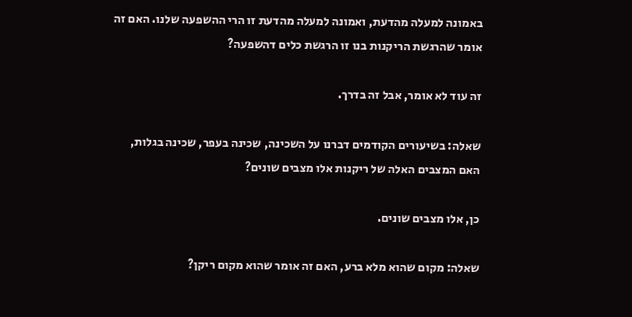באמונה למעלה מהדעת, ואמונה למעלה מהדעת זו הרי ההשפעה שלנו. האם זה אומר שהרגשת הריקנות בנו זו הרגשת כלים דהשפעה?

זה עוד לא אומר, אבל זה בדרך.

שאלה: בשיעורים הקודמים דברנו על השכינה, שכינה בעפר, שכינה בגלות, האם המצבים האלה של ריקנות אלו מצבים שונים?

כן, אלו מצבים שונים.

שאלה: מקום שהוא מלא ברע, האם זה אומר שהוא מקום ריקן?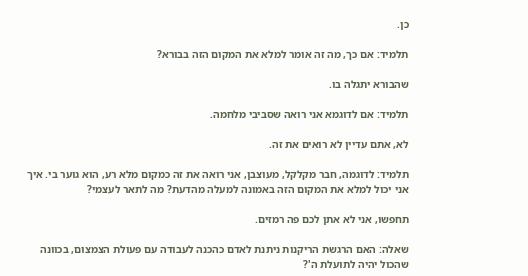כן.

תלמיד: אם כך, מה זה אומר למלא את המקום הזה בבורא?

שהבורא יתגלה בו.

תלמיד: אם לדוגמא אני רואה שסביבי מלחמה.

לא, אתם עדיין לא רואים את זה.

תלמיד: לדוגמה, חבר מקלקל, מעוצבן, אני רואה את זה כמקום מלא רע, הוא גוער בי. איך אני יכול למלא את המקום הזה באמונה למעלה מהדעת? מה לתאר לעצמי?

תחפשו, אני לא אתן לכם פה רמזים.

שאלה: האם הרגשת הריקנות ניתנת לאדם כהכנה לעבודה עם פעולת הצמצום, בכוונה שהכול יהיה לתועלת ה'?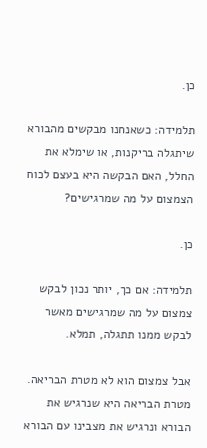כן.

תלמידה: כשאנחנו מבקשים מהבורא שיתגלה בריקנות, או שימלא את החלל, האם הבקשה היא בעצם לכוח הצמצום על מה שמרגישים?

כן.

תלמידה: אם כך, יותר נכון לבקש צמצום על מה שמרגישים מאשר לבקש ממנו תתגלה, תמלא.

אבל צמצום הוא לא מטרת הבריאה. מטרת הבריאה היא שנרגיש את הבורא ונרגיש את מצבינו עם הבורא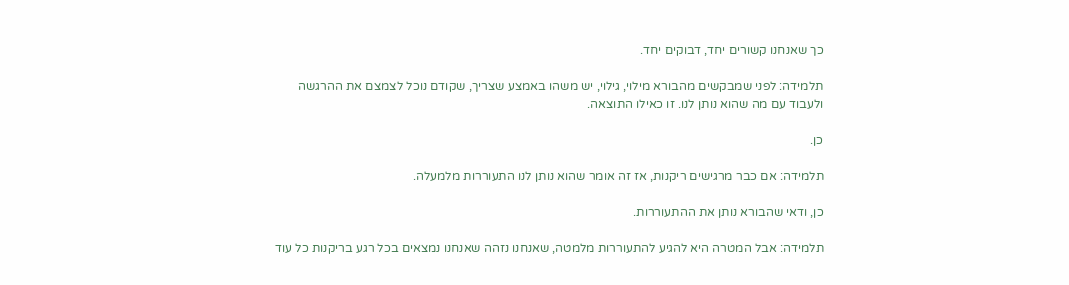כך שאנחנו קשורים יחד, דבוקים יחד.

תלמידה: לפני שמבקשים מהבורא מילוי, גילוי, יש משהו באמצע שצריך, שקודם נוכל לצמצם את ההרגשה ולעבוד עם מה שהוא נותן לנו. זו כאילו התוצאה.

כן.

תלמידה: אם כבר מרגישים ריקנות, אז זה אומר שהוא נותן לנו התעוררות מלמעלה.

כן, ודאי שהבורא נותן את ההתעוררות.

תלמידה: אבל המטרה היא להגיע להתעוררות מלמטה, שאנחנו נזהה שאנחנו נמצאים בכל רגע בריקנות כל עוד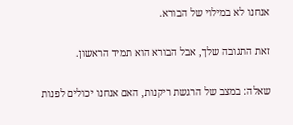אנחנו לא במילוי של הבורא.

זאת התגובה שלך, אבל הבורא הוא תמיד הראשון.

שאלה: במצב של הרגשת ריקנות, האם אנחנו יכולים לפנות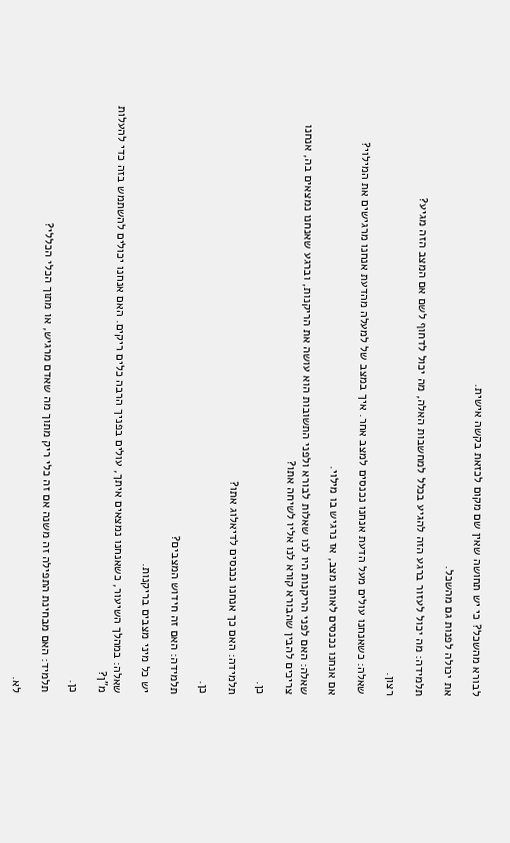לבורא מהשכל? כי יש תחושה שאין שם מקום לכזאת בקשה אישית.

את יכולה לפנות גם מהשכל.

תלמידה: מה יכול לעזור ברגע הזה להגיע בכלל למחשבות האלה, מה יכול לדחוף לשם אם המצב הזה מגיע?

רצון.

שאלה: כשאנחנו עולים מעל הדעת אנחנו נכנסים למצב אחר. איך במצב של למעלה מהדעת אנחנו מרגישים את המילוי?

אם אנחנו נכנסים לאותו מצב, אז נרגיש בו מילוי.

שאלה: האם לפני הריקנות היו לנו שאלות לבורא ולפני התשובות הוא עושה את הריקנות, וברגע שאנחנו נמצאים בה, אנחנו צריכים להבין שהבורא קורא לנו אליו לשיחה אתו?

כן.

תלמידה: האם כך אנחנו נכנסים לדיאלוג אתו?

כן.

תלמידה: האם זה חידוש המצבים?

יש כל מיני מצבים בריקנות.

שאלה: במהלך השיעור, כשאנחנו נמצאים איתך, עולים בפניך הרבה כלים ריקים. האם אנחנו יכולים להשתמש בזה כדי להעלות מ"ן?

כן.

תלמיד: האם מבחינת התפילה זה משנה אם זה כלי ריק מתוך מה שאדם מרגיש, או מתוך הכלי הכללי?

לא.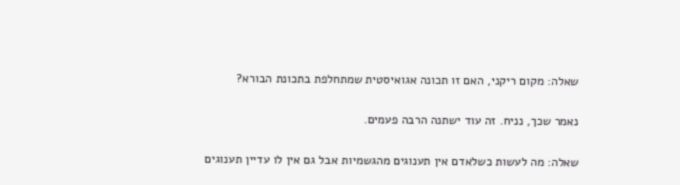שאלה: מקום ריקני, האם זו תכונה אגואיסטית שמתחלפת בתכונת הבורא?

נאמר שכך, נניח. זה עוד ישתנה הרבה פעמים.

שאלה: מה לעשות כשלאדם אין תענוגים מהגשמיות אבל גם אין לו עדיין תענוגים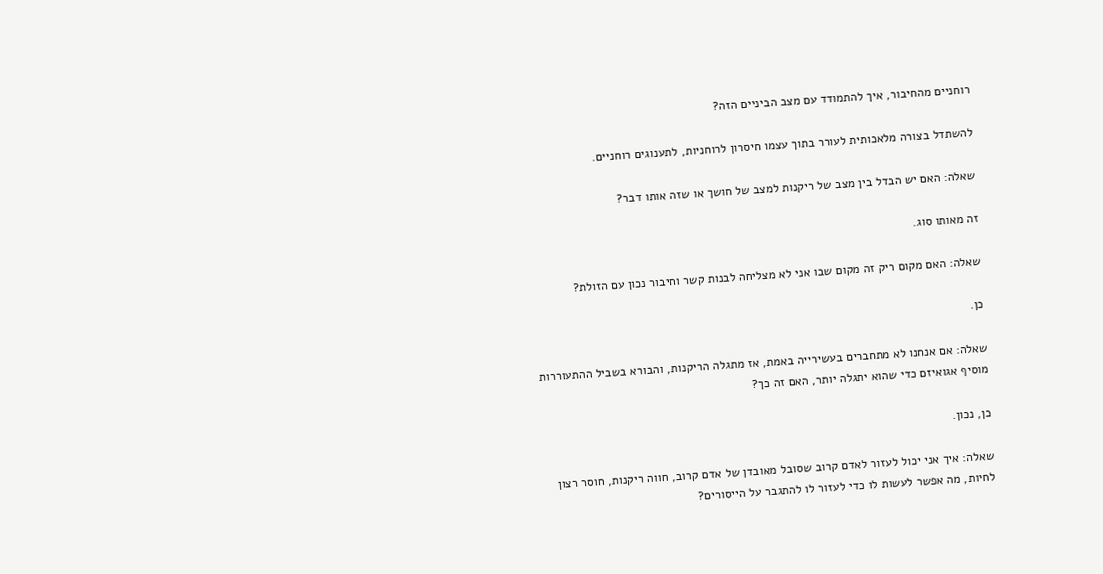רוחניים מהחיבור, איך להתמודד עם מצב הביניים הזה?

להשתדל בצורה מלאכותית לעורר בתוך עצמו חיסרון לרוחניות, לתענוגים רוחניים.

שאלה: האם יש הבדל בין מצב של ריקנות למצב של חושך או שזה אותו דבר?

זה מאותו סוג.

שאלה: האם מקום ריק זה מקום שבו אני לא מצליחה לבנות קשר וחיבור נכון עם הזולת?

כן.

שאלה: אם אנחנו לא מתחברים בעשירייה באמת, אז מתגלה הריקנות, והבורא בשביל ההתעוררות מוסיף אגואיזם כדי שהוא יתגלה יותר, האם זה כך?

כן, נכון.

שאלה: איך אני יכול לעזור לאדם קרוב שסובל מאובדן של אדם קרוב, חווה ריקנות, חוסר רצון לחיות, מה אפשר לעשות לו כדי לעזור לו להתגבר על הייסורים?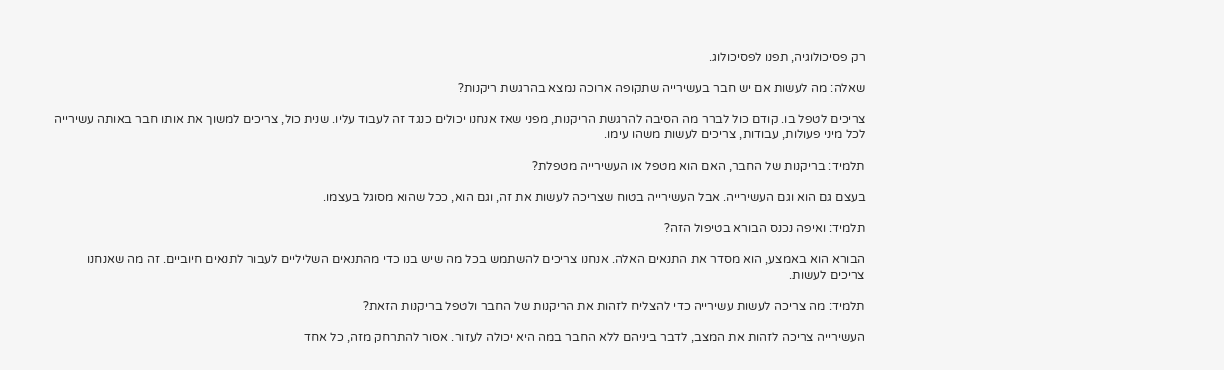רק פסיכולוגיה, תפנו לפסיכולוג.

שאלה: מה לעשות אם יש חבר בעשירייה שתקופה ארוכה נמצא בהרגשת ריקנות?

צריכים לטפל בו. קודם כול לברר מה הסיבה להרגשת הריקנות, מפני שאז אנחנו יכולים כנגד זה לעבוד עליו. שנית כול, צריכים למשוך את אותו חבר באותה עשירייה לכל מיני פעולות, עבודות, צריכים לעשות משהו עימו.

תלמיד: בריקנות של החבר, האם הוא מטפל או העשירייה מטפלת?

בעצם גם הוא וגם העשירייה. אבל העשירייה בטוח שצריכה לעשות את זה, וגם הוא, ככל שהוא מסוגל בעצמו.

תלמיד: ואיפה נכנס הבורא בטיפול הזה?

הבורא הוא באמצע, הוא מסדר את התנאים האלה. אנחנו צריכים להשתמש בכל מה שיש בנו כדי מהתנאים השליליים לעבור לתנאים חיוביים. זה מה שאנחנו צריכים לעשות.

תלמיד: מה צריכה לעשות עשירייה כדי להצליח לזהות את הריקנות של החבר ולטפל בריקנות הזאת?

העשירייה צריכה לזהות את המצב, לדבר ביניהם ללא החבר במה היא יכולה לעזור. אסור להתרחק מזה, כל אחד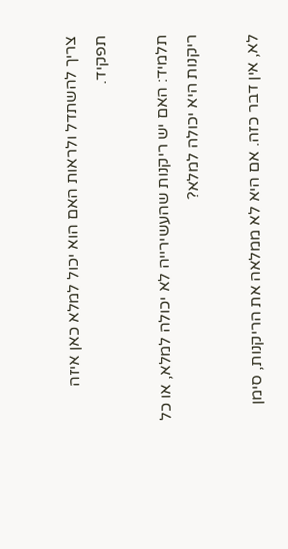צריך להשתדל ולראות האם הוא יכול למלא כאן איזה תפקיד.

תלמיד: האם יש ריקנות שהעשירייה לא יכולה למלא, או כל ריקנות היא יכולה למלא?

לא, אין דבר כזה. אם היא לא ממלאה את הריקנות, סימן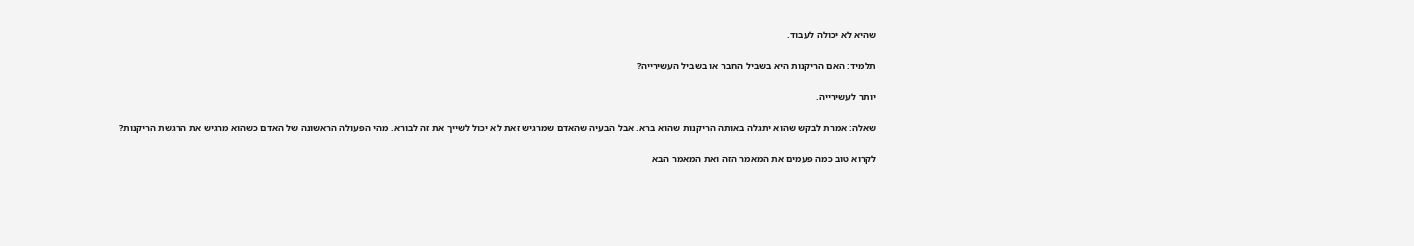שהיא לא יכולה לעבוד.

תלמיד: האם הריקנות היא בשביל החבר או בשביל העשירייה?

יותר לעשירייה.

שאלה: אמרת לבקש שהוא יתגלה באותה הריקנות שהוא ברא. אבל הבעיה שהאדם שמרגיש זאת לא יכול לשייך את זה לבורא. מהי הפעולה הראשונה של האדם כשהוא מרגיש את הרגשת הריקנות?

לקרוא טוב כמה פעמים את המאמר הזה ואת המאמר הבא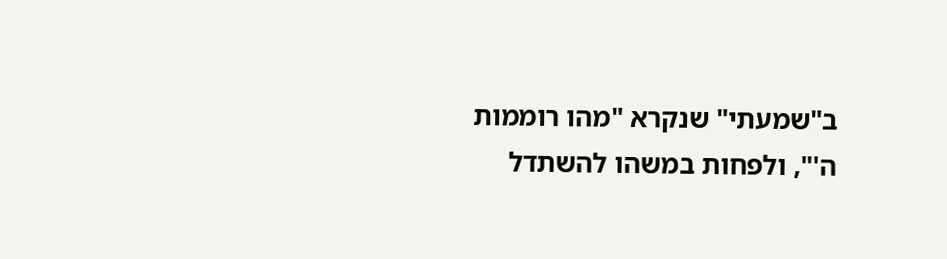ב"שמעתי" שנקרא "מהו רוממות ה'", ולפחות במשהו להשתדל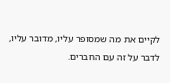לקיים את מה שמסופר עליו, מדובר עליו, לדבר על זה עם החברים.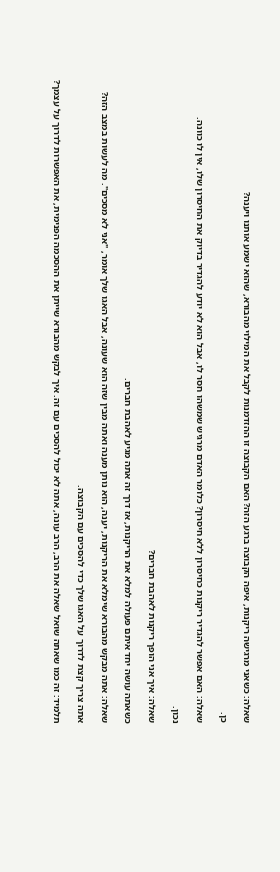שאלה: כשאני מרגישה ריקנות, איפה הקבוצה ברגע הזה? האם הקבוצה זו ההזדמנות לקבל את המילוי מהבורא, שהוא ישמע אותנו ויענה?

כן.

שאלה: האם אפשר להגדיר ריקנות כחיסרון ללא חיסרון? כלומר האדם מרגיש שמשהו חסר לו, אבל הוא לא יודע להגדיר בדיוק את החיסרון שלו, אין לו כוונה.

נכון.

שאלה: איך אני הופך ריקנות לאהבת חברים?

כשאתה עושה יחד איתם פעולה למלא את הריקנות, אז דרך זה אתה מגיע לאהבת חברים.

שאלה: אתה מבקש מהבורא שימלא את הריקנות, יענה, הוא נותן מענה ואתה מבין שזה הוא שעונה, אבל האגו שלך אומר, "אני לא מסכים". מה לעשות במצב הזה?

אתה צריך קצת לדרוך על האגו שלך כדי להסכים עם הקבוצה.

תלמיד: זה כמו שאתה שואל שאלה את הרב, הרב עונה, אתה לא יכול להסכים עם זה. איך לבקש מהבורא שייתן את ההסכמה הפנימית, את האפשרות לדרוך על עצמך?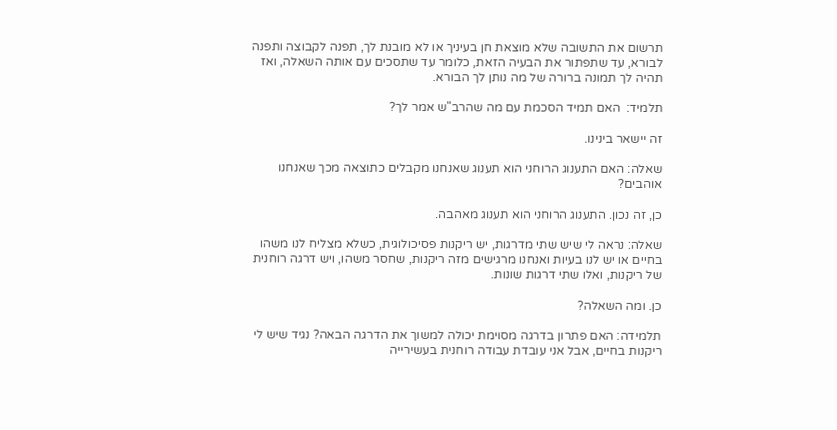תרשום את התשובה שלא מוצאת חן בעיניך או לא מובנת לך, תפנה לקבוצה ותפנה לבורא, עד שתפתור את הבעיה הזאת, כלומר עד שתסכים עם אותה השאלה, ואז תהיה לך תמונה ברורה של מה נותן לך הבורא.

תלמיד:  האם תמיד הסכמת עם מה שהרב"ש אמר לך?

זה יישאר בינינו.

שאלה: האם התענוג הרוחני הוא תענוג שאנחנו מקבלים כתוצאה מכך שאנחנו אוהבים?

כן, זה נכון. התענוג הרוחני הוא תענוג מאהבה.

שאלה: נראה לי שיש שתי מדרגות, יש ריקנות פסיכולוגית, כשלא מצליח לנו משהו בחיים או יש לנו בעיות ואנחנו מרגישים מזה ריקנות, שחסר משהו, ויש דרגה רוחנית של ריקנות, ואלו שתי דרגות שונות.

כן. ומה השאלה?

תלמידה: האם פתרון בדרגה מסוימת יכולה למשוך את הדרגה הבאה? נגיד שיש לי ריקנות בחיים, אבל אני עובדת עבודה רוחנית בעשירייה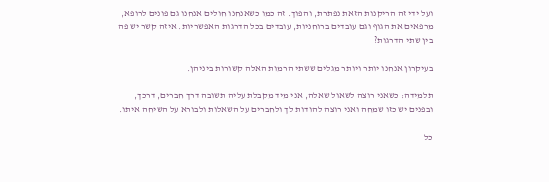ועל ידי זה הריקנות הזאת נפתרת, והפוך. זה כמו כשאנחנו חולים אנחנו גם פונים לרופא, מרפאים את הגוף וגם עובדים ברוחניות, עובדים בכל הדרגות האפשריות. איזה קשר יש פה בין שתי הדרגות?

בעיקרון אנחנו יותר ויותר מגלים ששתי הרמות האלה קשורות ביניהן.

תלמידה: כשאני רוצה לשאול שאלה, אני מיד מקבלת עליה תשובה דרך חברים, דרכך, ובפנים יש כזו שמחה ואני רוצה להודות לך ולחברים על השאלות ולבורא על השיחה איתו.

כל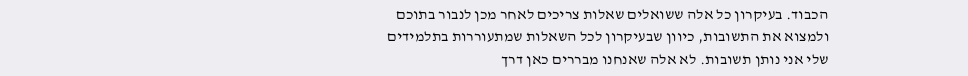הכבוד. בעיקרון כל אלה ששואלים שאלות צריכים לאחר מכן לנבור בתוכם ולמצוא את התשובות, כיוון שבעיקרון לכל השאלות שמתעוררות בתלמידים שלי אני נותן תשובות. לא אלה שאנחנו מבררים כאן דרך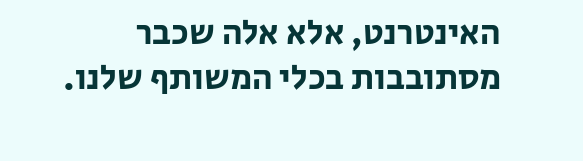האינטרנט, אלא אלה שכבר מסתובבות בכלי המשותף שלנו.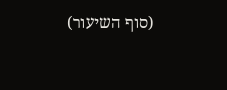(סוף השיעור)